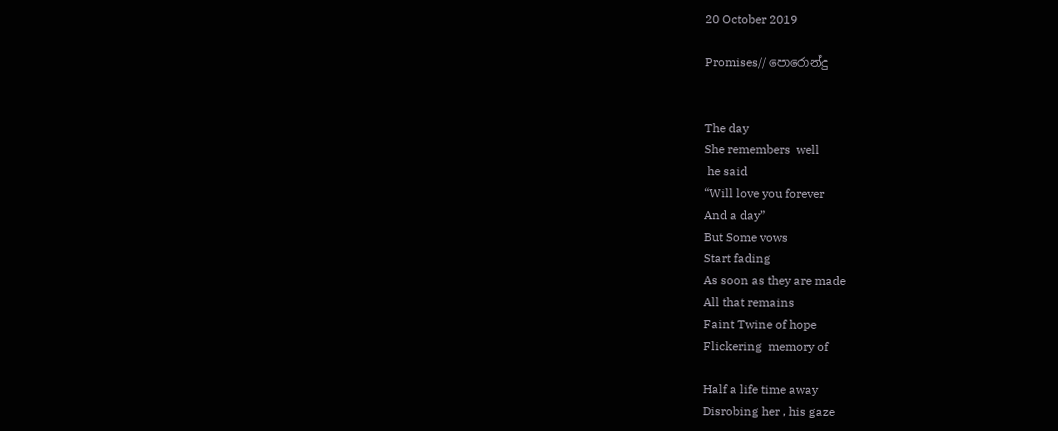20 October 2019

Promises// පොරොන්දු


The day
She remembers  well
 he said
“Will love you forever
And a day”
But Some vows
Start fading
As soon as they are made
All that remains
Faint Twine of hope
Flickering  memory of

Half a life time away
Disrobing her , his gaze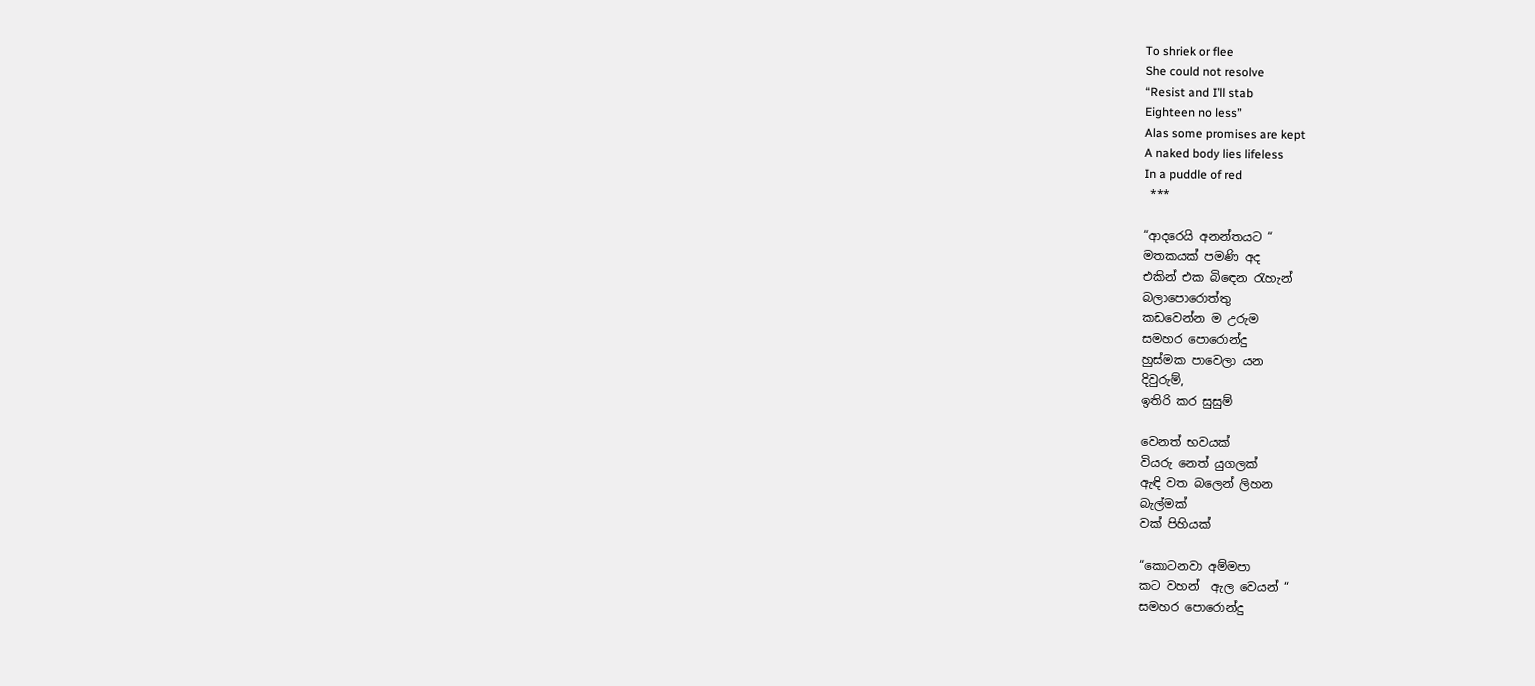To shriek or flee
She could not resolve
“Resist and I’ll stab
Eighteen no less”
Alas some promises are kept
A naked body lies lifeless
In a puddle of red
 ***

“ආදරෙයි අනන්තයට “
මතකයක් පමණි අද
එකින් එක බිඳෙන රැහැන්
බලාපොරොත්තු
කඩවෙන්න ම උරුම
සමහර පොරොන්දු
හුස්මක පාවෙලා යන
දිවුරුම්,
ඉතිරි කර සුසුම්

වෙනත් භවයක්
වියරු නෙත් යුගලක්
ඇඳි වත බලෙන් ලිහන
බැල්මක්
වක් පිහියක්

“කොටනවා අම්මපා
කට වහන්  ඇල වෙයන් “
සමහර පොරොන්දු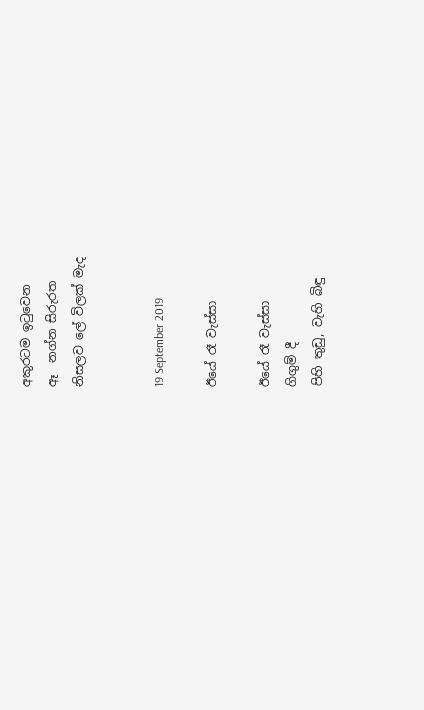අකුරටම ඉටුවෙන
ඈ  නග්න සිරුරත
නිසලව ලේ විලක් මැද


19 September 2019

ඊයේ රෑ වැස්සා

ඊයේ රෑ වැස්සා
ගිගුම් දී
පිහි තුඩු, වැහි බිඳු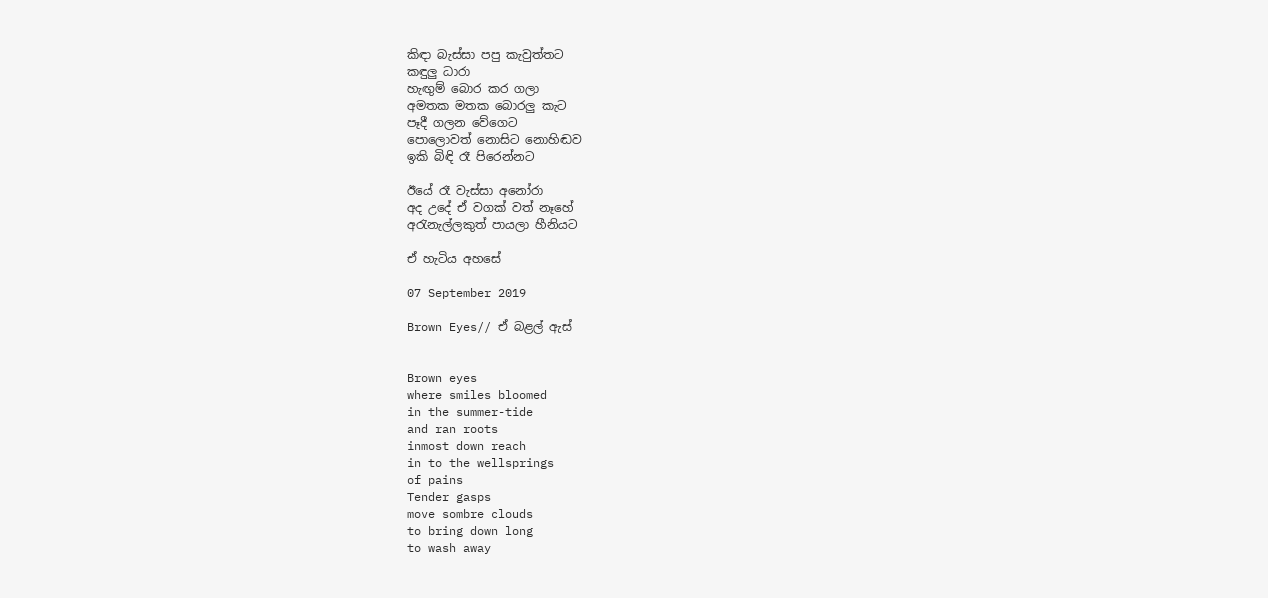කිඳා බැස්සා පපු කැවුත්තට
කඳුලු ධාරා
හැඟුම් බොර කර ගලා
අමතක මතක බොරලු කැට
පෑදී ගලන වේගෙට
පොලොවත් නොසිට නොහිඬව
ඉකි බිඳි රෑ පිරෙන්නට

ඊයේ රෑ වැස්සා අනෝරා
අද උදේ ඒ වගක් වත් නෑහේ
අරැනැල්ලකුත් පායලා හීනියට

ඒ හැටිය අහසේ

07 September 2019

Brown Eyes// ඒ බළල් ඇස්


Brown eyes
where smiles bloomed
in the summer-tide
and ran roots
inmost down reach
in to the wellsprings
of pains
Tender gasps
move sombre clouds
to bring down long
to wash away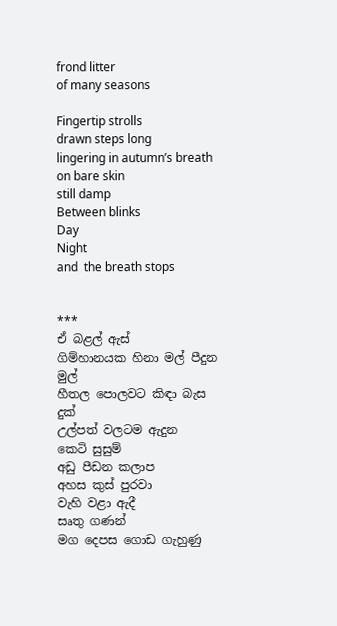frond litter
of many seasons

Fingertip strolls
drawn steps long
lingering in autumn’s breath
on bare skin
still damp
Between blinks
Day
Night
and  the breath stops


***
ඒ බළල් ඇස්
ගිම්හානයක හිනා මල් පීදුන
මුල්
හීතල පොලවට කිඳා බැස
දුක්
උල්පත් වලටම ඇදුන
කෙටි සුසුම්
අඩු පීඩන කලාප
අහස කුස් පුරවා
වැහි වළා ඇදී
සෘතු ගණන්
මග දෙපස ගොඩ ගැහුණු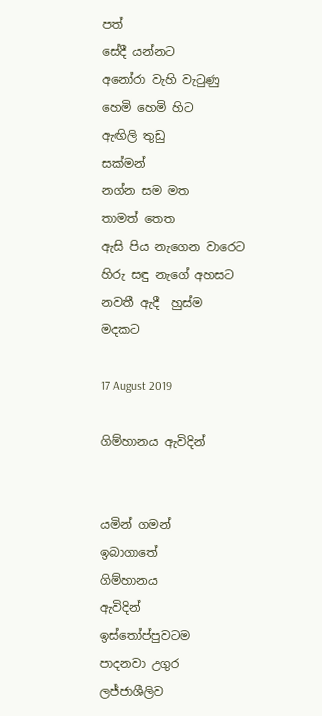පත්
සේදී යන්නට
අනෝරා වැහි වැටුණු
හෙමි හෙමි හිට
ඇඟිලි තුඩු
සක්මන්
නග්න සම මත
තාමත් තෙත
ඇසි පිය නැගෙන වාරෙට
හිරු සඳු නැගේ අහසට
නවතී ඇදී  හුස්ම
මදකට

17 August 2019

ගිම්හානය ඇවිදින්


යමින් ගමන්
ඉබාගාතේ
ගිම්හානය
ඇවිදින්
ඉස්තෝප්පුවටම
පාදනවා උගුර
ලජ්ජාශීලිව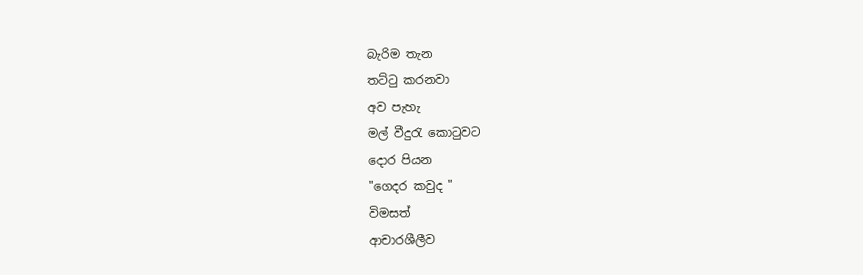බැරිම තැන
තට්ටු කරනවා
අව පැහැ
මල් වීදුරැ කොටුවට
දොර පියන
"ගෙදර කවුද "
විමසත්
ආචාරශීලීව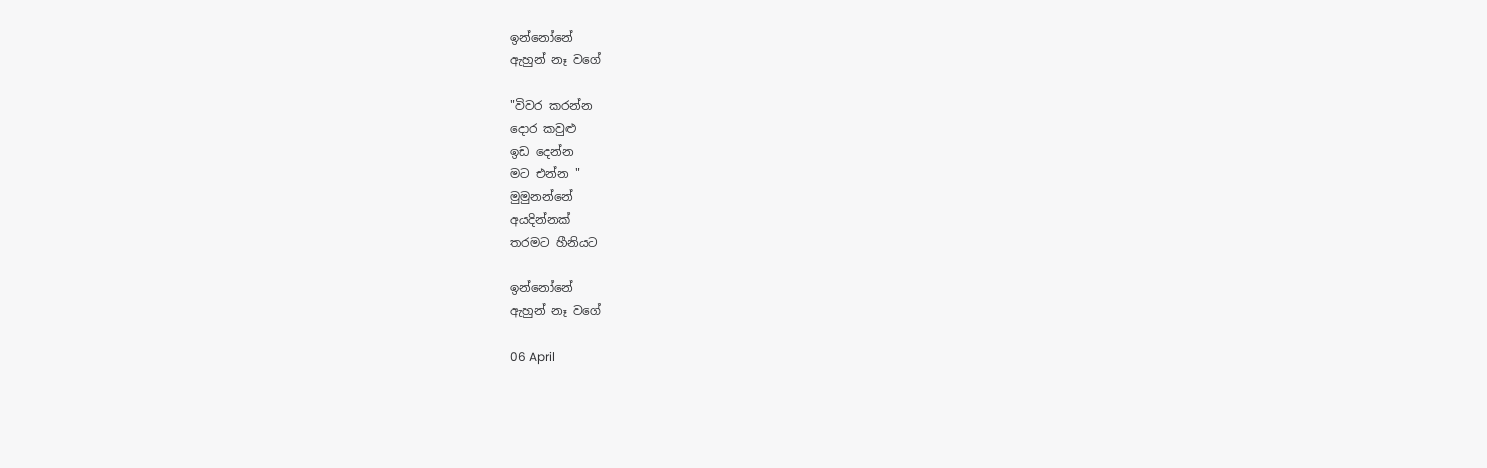ඉන්නෝනේ
ඇහුන් නෑ වගේ

"විවර කරන්න
දොර කවුළු
ඉඩ දෙන්න
මට එන්න "
මුමුනන්නේ
අයදින්නක්
තරමට හීනියට

ඉන්නෝනේ
ඇහුන් නෑ වගේ

06 April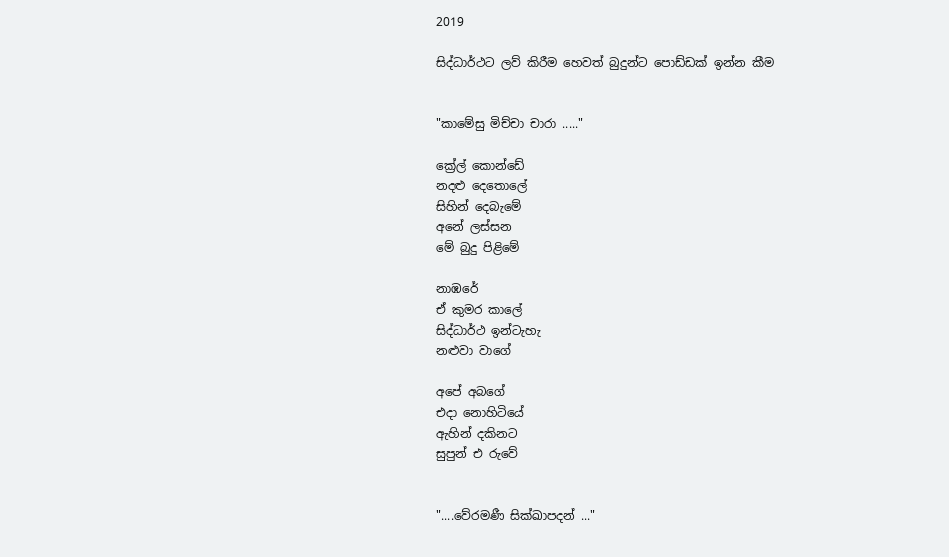2019

සිද්ධාර්ථට ලව් කිරීම හෙවත් බුදුන්ට පොඩ්ඩක් ඉන්න කීම


"කාමේසු මිච්චා චාරා ....."

ක්‍රේල් කොන්ඩේ
නදළු දෙතොලේ
සිහින් දෙබැමේ
අනේ ලස්සන
මේ බුදු පිළිමේ

නාඹරේ
ඒ කුමර කාලේ
සිද්ධාර්ථ ඉන්ටැහැ
නළුවා වාගේ

අපේ අබගේ
එදා නොහිටියේ
ඇහින් දකිනට
සුපුන් එ රුවේ


"....වේරමණී සික්ඛාපදන් ..."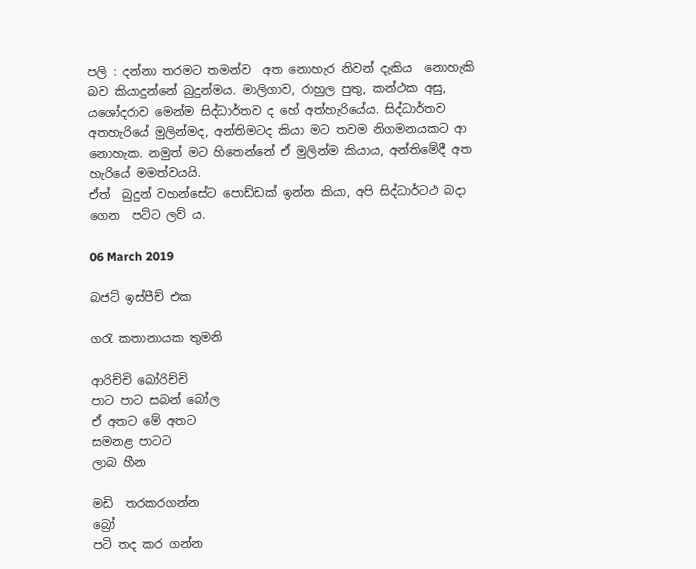පලි : දන්නා තරමට තමන්ව  අත නොහැර නිවන් දැකිය  නොහැකි බව කියාදුන්නේ බුදුන්මය. මාලිගාව, රාහුල පුතු, කන්ථක අසු, යශෝදරාව මෙන්ම සිද්ධාර්තව ද හේ අත්හැරියේය. සිද්ධාර්තව අතහැරියේ මුලින්මද, අන්තිමටද කියා මට තවම නිගමනයකට ආ නොහැක. නමුත් මට හිතෙන්නේ ඒ මුලින්ම කියාය, අන්තිමේදී අත හැරියේ මමත්වයයි.
ඒත්  බුදුන් වහන්සේට පොඩ්ඩක් ඉන්න කියා, අපි සිද්ධාර්ටථ බදා ගෙන  පට්ට ලව් ය.

06 March 2019

බජට් ඉස්පීච් එක

ගරැ කතානායක තුමනි

ආරිච්චි බෝරිච්චි
පාට පාට සබන් බෝල
ඒ අතට මේ අතට
සමනළ පාටට
ලාබ හීන

මඩි  තරකරගන්න
බ්‍රෝ
පටි තද කර ගන්න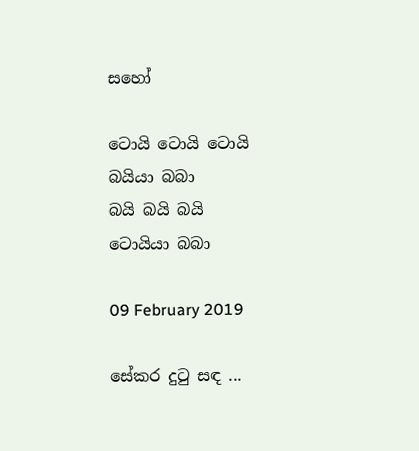සහෝ

ටොයි ටොයි ටොයි
බයියා බබා
බයි බයි බයි
ටොයියා බබා

09 February 2019

සේකර දුටු සඳ ...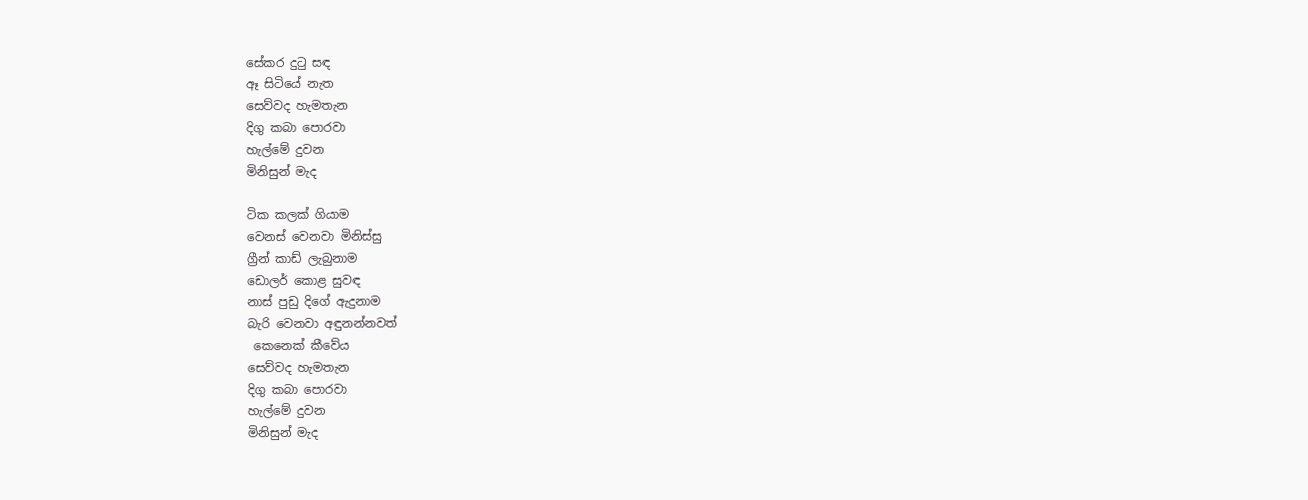සේකර දුටු සඳ
ඈ සිටියේ නැත
සෙව්වද හැමතැන
දිගු කබා පොරවා
හැල්මේ දුවන
මිනිසුන් මැද

ටික කලක් ගියාම
වෙනස් වෙනවා මිනිස්සු
ග්‍රීන් කාඩ් ලැබුනාම
ඩොලර් කොළ සුවඳ
නාස් පුඩු දිගේ ඇදුනාම
බැරි වෙනවා අඳුනන්නවත්
 කෙනෙක් කීවේය
සෙව්වද හැමතැන
දිගු කබා පොරවා
හැල්මේ දුවන
මිනිසුන් මැද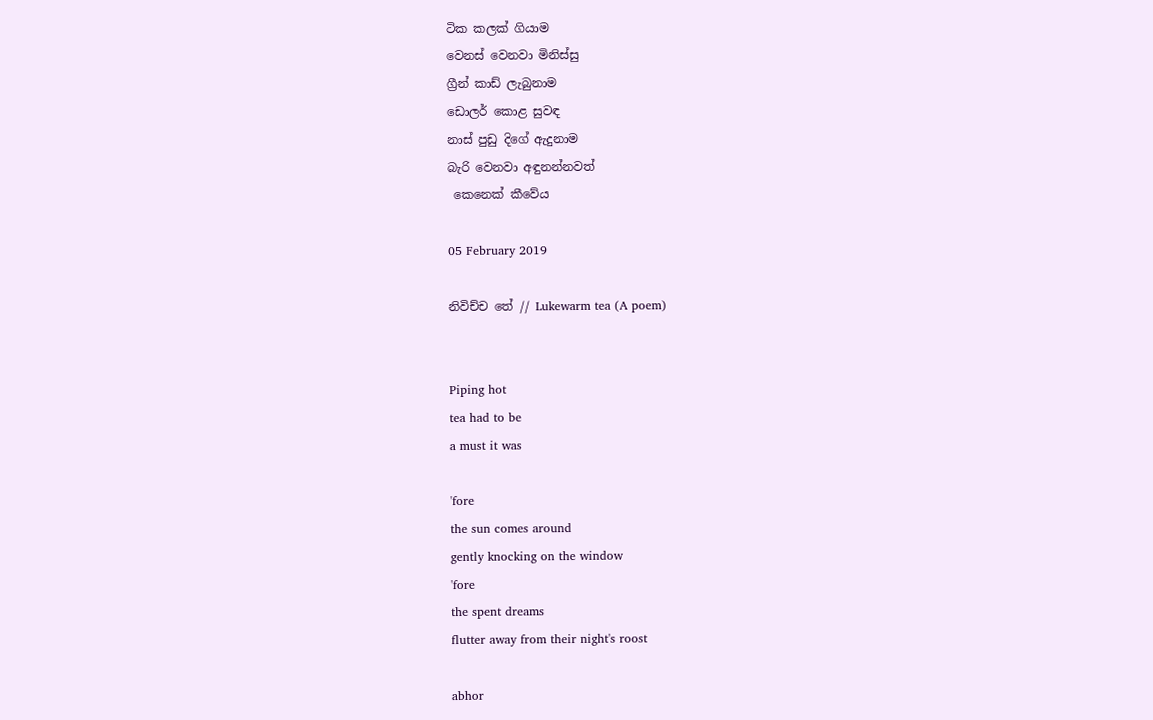ටික කලක් ගියාම
වෙනස් වෙනවා මිනිස්සු
ග්‍රීන් කාඩ් ලැබුනාම
ඩොලර් කොළ සුවඳ
නාස් පුඩු දිගේ ඇදුනාම
බැරි වෙනවා අඳුනන්නවත්
 කෙනෙක් කීවේය

05 February 2019

නිවිච්ච තේ // Lukewarm tea (A poem)


Piping hot
tea had to be
a must it was

'fore
the sun comes around
gently knocking on the window
'fore
the spent dreams
flutter away from their night's roost

abhor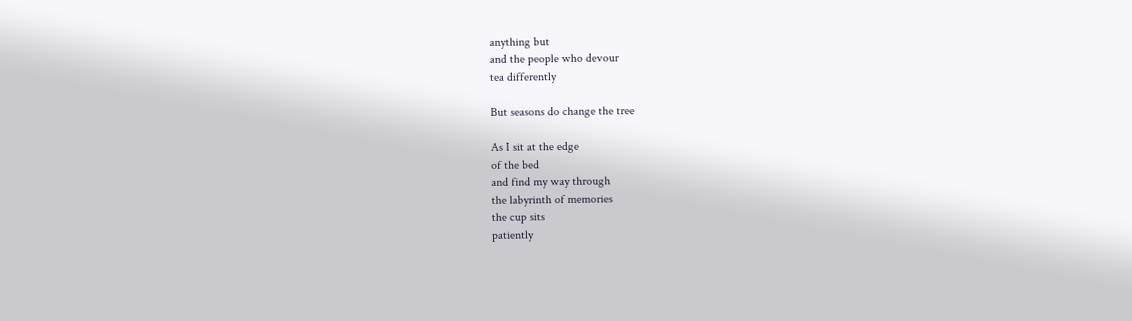anything but
and the people who devour
tea differently

But seasons do change the tree

As I sit at the edge
of the bed
and find my way through
the labyrinth of memories
the cup sits
patiently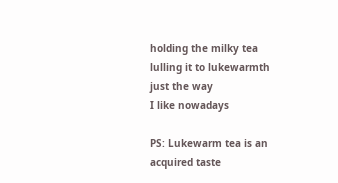holding the milky tea
lulling it to lukewarmth
just the way
I like nowadays

PS: Lukewarm tea is an acquired taste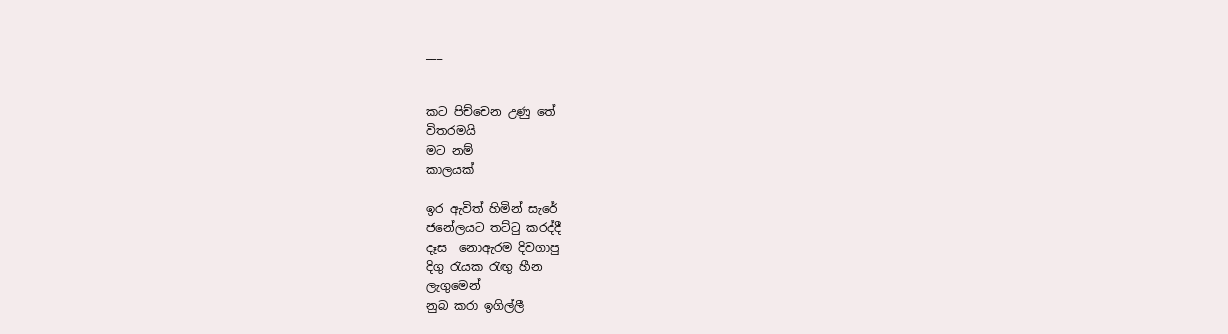___


කට පිච්චෙන උණු තේ
විතරමයි
මට නම්
කාලයක්

ඉර ඇවිත් හිමින් සැරේ
ජනේලයට තට්ටු කරද්දී
දෑස  නොඇරම දිවගාපු
දිගු රැයක රැඟු හීන
ලැගුමෙන්
නුබ කරා ඉගිල්ලී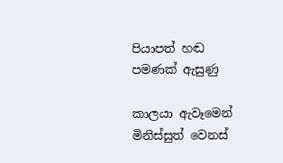පියාපත් හඬ
පමණක් ඇසුණු

කාලයා ඇවෑමෙන්
මිනිස්සුත් වෙනස්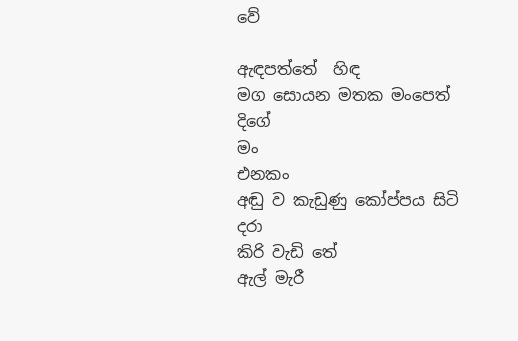වේ

ඇඳපත්තේ  හිඳ
මග සොයන මතක මංපෙත් දිගේ
මං
එනකං
අඬු ව කැඩුණු කෝප්පය සිටි
දරා
කිරි වැඩි තේ
ඇල් මැරී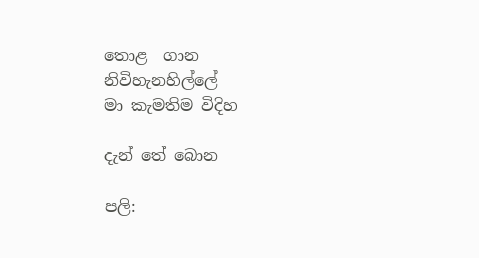තොළ  ගාන
නිවිහැනහිල්ලේ
මා කැමතිම විදිහ

දැන් තේ බොන

පලි: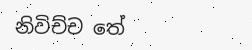නිවිච්ච තේ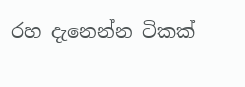රහ දැනෙන්න ටිකක්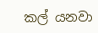කල් යනවා